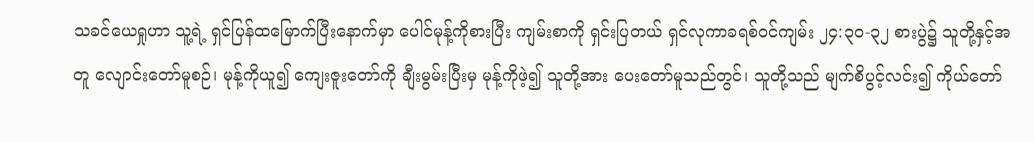သခင်ယေရှုဟာ သူ့ရဲ့ ရှင်ပြန်ထမြောက်ပြီးနောက်မှာ ပေါင်မုန့်ကိုစားပြီး ကျမ်းစာကို ရှင်းပြတယ် ရှင်လုကာခရစ်ဝင်ကျမ်း ၂၄:၃၀-၃၂ စားပွဲ၌ သူတို့နှင့်အတူ လျောင်းတော်မူစဉ်၊ မုန့်ကိုယူ၍ ကျေးဇူးတော်ကို ချီးမွမ်းပြီးမှ မုန့်ကိုဖဲ့၍ သူတို့အား ပေးတော်မူသည်တွင်၊ သူတို့သည် မျက်စိပွင့်လင်း၍ ကိုယ်တော်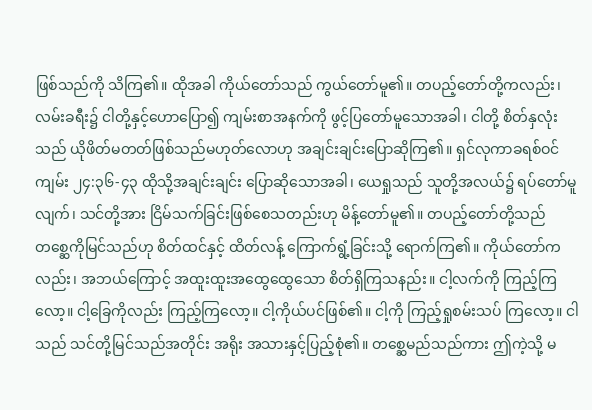ဖြစ်သည်ကို သိကြ၏။ ထိုအခါ ကိုယ်တော်သည် ကွယ်တော်မူ၏။ တပည့်တော်တို့ကလည်း၊ လမ်းခရီး၌ ငါတို့နှင့်ဟောပြော၍ ကျမ်းစာအနက်ကို ဖွင့်ပြတော်မူသောအခါ၊ ငါတို့ စိတ်နှလုံးသည် ယိုဖိတ်မတတ်ဖြစ်သည်မဟုတ်လောဟု အချင်းချင်းပြောဆိုကြ၏။ ရှင်လုကာခရစ်ဝင်ကျမ်း ၂၄:၃၆-၄၃ ထိုသို့အချင်းချင်း ပြောဆိုသောအခါ၊ ယေရှုသည် သူတို့အလယ်၌ ရပ်တော်မူလျက်၊ သင်တို့အား ငြိမ်သက်ခြင်းဖြစ်စေသတည်းဟု မိန့်တော်မူ၏။ တပည့်တော်တို့သည် တစ္ဆေကိုမြင်သည်ဟု စိတ်ထင်နှင့် ထိတ်လန့် ကြောက်ရွံ့ခြင်းသို့ ရောက်ကြ၏။ ကိုယ်တော်ကလည်း၊ အဘယ်ကြောင့် အထူးထူးအထွေထွေသော စိတ်ရှိကြသနည်း။ ငါ့လက်ကို ကြည့်ကြလော့။ ငါ့ခြေကိုလည်း ကြည့်ကြလော့။ ငါ့ကိုယ်ပင်ဖြစ်၏။ ငါ့ကို ကြည့်ရှုစမ်းသပ် ကြလော့။ ငါသည် သင်တို့မြင်သည်အတိုင်း အရိုး အသားနှင့်ပြည့်စုံ၏။ တစ္ဆေမည်သည်ကား ဤကဲ့သို့ မ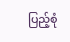ပြည့်စုံ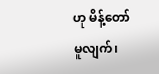ဟု မိန့်တော်မူလျက်၊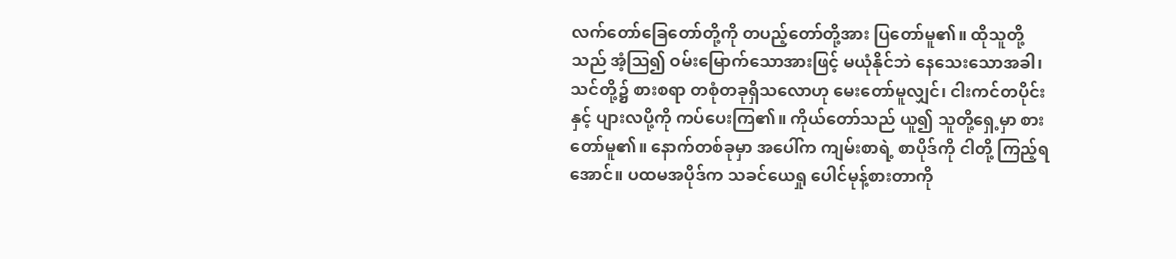လက်တော်ခြေတော်တို့ကို တပည့်တော်တို့အား ပြတော်မူ၏။ ထိုသူတို့သည် အံ့ဩ၍ ဝမ်းမြောက်သောအားဖြင့် မယုံနိုင်ဘဲ နေသေးသောအခါ၊ သင်တို့၌ စားစရာ တစုံတခုရှိသလောဟု မေးတော်မူလျှင်၊ ငါးကင်တပိုင်းနှင့် ပျားလပို့ကို ကပ်ပေးကြ၏။ ကိုယ်တော်သည် ယူ၍ သူတို့ရှေ့မှာ စားတော်မူ၏။ နောက်တစ်ခုမှာ အပေါ်က ကျမ်းစာရဲ့ စာပိုဒ်ကို ငါတို့ ကြည့်ရအောင်။ ပထမအပိုဒ်က သခင်ယေရှု ပေါင်မုန့်စားတာကို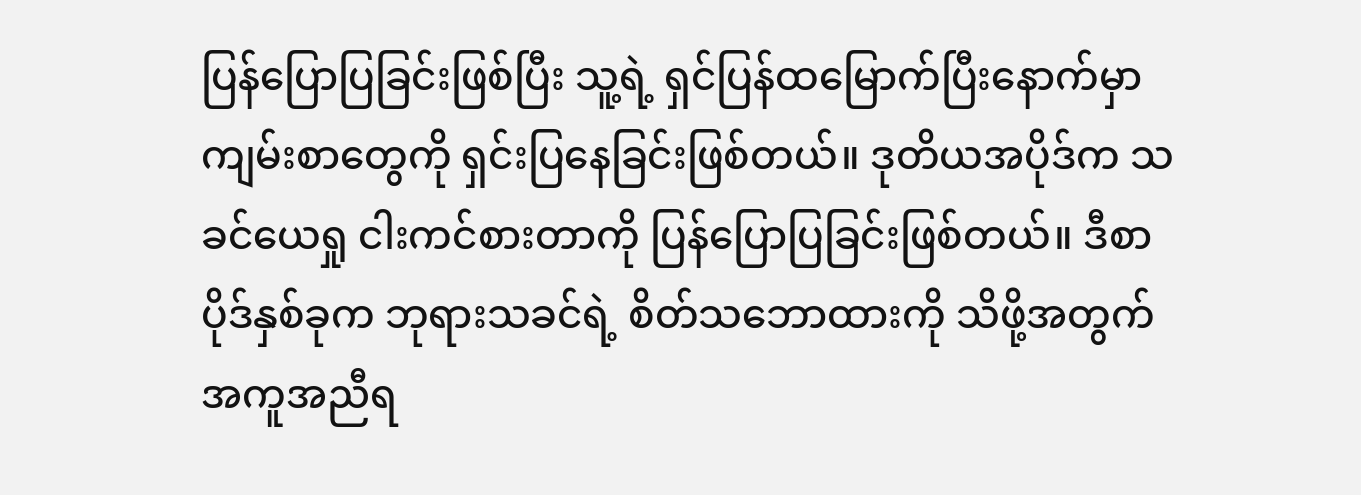ပြန်ပြောပြခြင်းဖြစ်ပြီး သူ့ရဲ့ ရှင်ပြန်ထမြောက်ပြီးနောက်မှာ ကျမ်းစာတွေကို ရှင်းပြနေခြင်းဖြစ်တယ်။ ဒုတိယအပိုဒ်က သခင်ယေရှု ငါးကင်စားတာကို ပြန်ပြောပြခြင်းဖြစ်တယ်။ ဒီစာပိုဒ်နှစ်ခုက ဘုရားသခင်ရဲ့ စိတ်သဘောထားကို သိဖို့အတွက် အကူအညီရ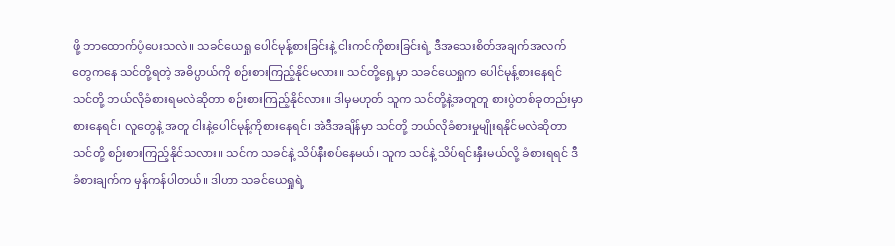ဖို့ ဘာထောက်ပံ့ပေးသလဲ။ သခင်ယေရှု ပေါင်မုန့်စားခြင်းနဲ့ ငါးကင်ကိုစားခြင်းရဲ့ ဒီအသေးစိတ်အချက်အလက်တွေကနေ သင်တို့ရတဲ့ အဓိပ္ပာယ်ကို စဉ်းစားကြည့်နိုင်မလား။ သင်တို့ရှေ့မှာ သခင်ယေရှုက ပေါင်မုန့်စားနေရင် သင်တို့ ဘယ်လိုခံစားရမလဲဆိုတာ စဉ်းစားကြည့်နိုင်လား။ ဒါမှမဟုတ် သူက သင်တို့နဲ့အတူတူ စားပွဲတစ်ခုတည်းမှာ စားနေရင်၊ လူတွေနဲ့ အတူ ငါးနဲ့ပေါင်မုန့်ကိုစားနေရင်၊ အဲဒီအချိန်မှာ သင်တို့ ဘယ်လိုခံစားမှုမျိုးရနိုင်မလဲဆိုတာ သင်တို့ စဉ်းစားကြည့်နိုင်သလား။ သင်က သခင်နဲ့ သိပ်နီးစပ်နေမယ်၊ သူက သင်နဲ့ သိပ်ရင်းနှီးမယ်လို့ ခံစားရရင် ဒီခံစားချက်က မှန်ကန်ပါတယ်။ ဒါဟာ သခင်ယေရှုရဲ့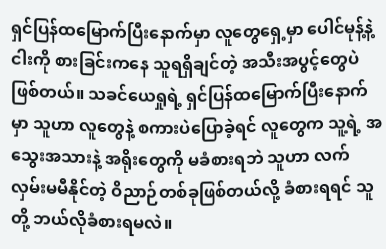ရှင်ပြန်ထမြောက်ပြီးနောက်မှာ လူတွေရှေ့မှာ ပေါင်မုန့်နဲ့ ငါးကို စားခြင်းကနေ သူရရှိချင်တဲ့ အသီးအပွင့်တွေပဲဖြစ်တယ်။ သခင်ယေရှုရဲ့ ရှင်ပြန်ထမြောက်ပြီးနောက်မှာ သူဟာ လူတွေနဲ့ စကားပဲပြောခဲ့ရင် လူတွေက သူ့ရဲ့ အသွေးအသားနဲ့ အရိုးတွေကို မခံစားရဘဲ သူဟာ လက်လှမ်းမမီနိုင်တဲ့ ဝိညာဉ်တစ်ခုဖြစ်တယ်လို့ ခံစားရရင် သူတို့ ဘယ်လိုခံစားရမလဲ။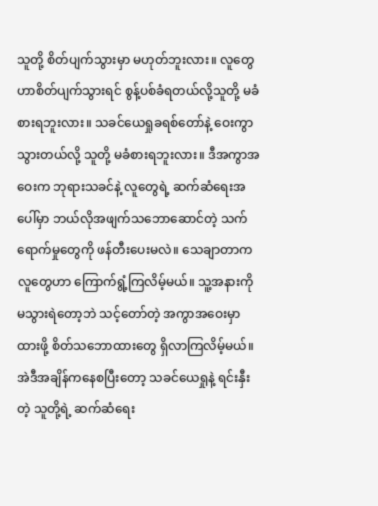သူတို့ စိတ်ပျက်သွားမှာ မဟုတ်ဘူးလား။ လူတွေဟာစိတ်ပျက်သွားရင် စွန့်ပစ်ခံရတယ်လို့သူတို့ မခံစားရဘူးလား။ သခင်ယေရှုခရစ်တော်နဲ့ ဝေးကွာသွားတယ်လို့ သူတို့ မခံစားရဘူးလား။ ဒီအကွာအဝေးက ဘုရားသခင်နဲ့ လူတွေရဲ့ ဆက်ဆံရေးအပေါ်မှာ ဘယ်လိုအဖျက်သဘောဆောင်တဲ့ သက်ရောက်မှုတွေကို ဖန်တီးပေးမလဲ။ သေချာတာက လူတွေဟာ ကြောက်ရွံ့ကြလိမ့်မယ်။ သူ့အနားကို မသွားရဲတော့ဘဲ သင့်တော်တဲ့ အကွာအဝေးမှာထားဖို့ စိတ်သဘောထားတွေ ရှိလာကြလိမ့်မယ်။ အဲဒီအချိန်ကနေစပြီးတော့ သခင်ယေရှုနဲ့ ရင်းနှီးတဲ့ သူတို့ရဲ့ ဆက်ဆံရေး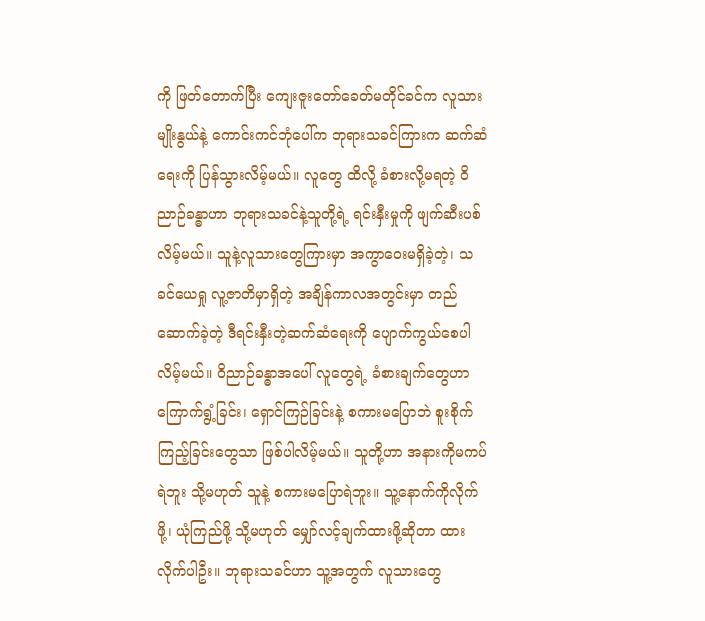ကို ဖြတ်တောက်ပြီး ကျေးဇူးတော်ခေတ်မတိုင်ခင်က လူသားမျိုးနွယ်နဲ့ ကောင်းကင်ဘုံပေါ်က ဘုရားသခင်ကြားက ဆက်ဆံရေးကို ပြန်သွားလိမ့်မယ်။ လူတွေ ထိလို့ ခံစားလို့မရတဲ့ ဝိညာဉ်ခန္ဓာဟာ ဘုရားသခင်နဲ့သူတို့ရဲ့ ရင်းနှီးမှုကို ဖျက်ဆီးပစ်လိမ့်မယ်။ သူနဲ့လူသားတွေကြားမှာ အကွာဝေးမရှိခဲ့တဲ့၊ သခင်ယေရှု လူ့ဇာတိမှာရှိတဲ့ အချိန်ကာလအတွင်းမှာ တည်ဆောက်ခဲ့တဲ့ ဒီရင်းနှီးတဲ့ဆက်ဆံရေးကို ပျောက်ကွယ်စေပါလိမ့်မယ်။ ဝိညာဉ်ခန္ဓာအပေါ် လူတွေရဲ့ ခံစားချက်တွေဟာ ကြောက်ရွံ့ခြင်း၊ ရှောင်ကြဉ်ခြင်းနဲ့ စကားမပြောဘဲ စူးစိုက်ကြည့်ခြင်းတွေသာ ဖြစ်ပါလိမ့်မယ်။ သူတို့ဟာ အနားကိုမကပ်ရဲဘူး သို့မဟုတ် သူနဲ့ စကားမပြောရဲဘူး။ သူ့နောက်ကိုလိုက်ဖို့၊ ယုံကြည်ဖို့ သို့မဟုတ် မျှော်လင့်ချက်ထားဖို့ဆိုတာ ထားလိုက်ပါဦး။ ဘုရားသခင်ဟာ သူ့အတွက် လူသားတွေ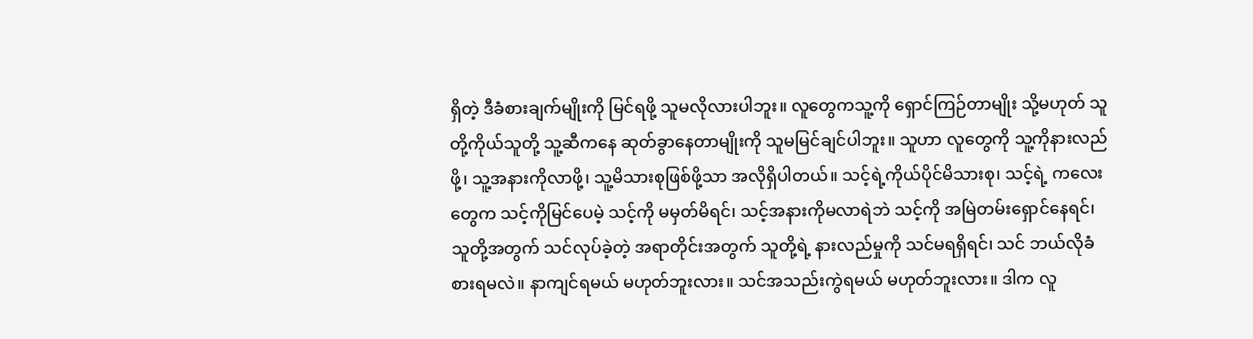ရှိတဲ့ ဒီခံစားချက်မျိုးကို မြင်ရဖို့ သူမလိုလားပါဘူး။ လူတွေကသူ့ကို ရှောင်ကြဉ်တာမျိုး သို့မဟုတ် သူတို့ကိုယ်သူတို့ သူ့ဆီကနေ ဆုတ်ခွာနေတာမျိုးကို သူမမြင်ချင်ပါဘူး။ သူဟာ လူတွေကို သူ့ကိုနားလည်ဖို့၊ သူ့အနားကိုလာဖို့၊ သူ့မိသားစုဖြစ်ဖို့သာ အလိုရှိပါတယ်။ သင့်ရဲ့ကိုယ်ပိုင်မိသားစု၊ သင့်ရဲ့ ကလေးတွေက သင့်ကိုမြင်ပေမဲ့ သင့်ကို မမှတ်မိရင်၊ သင့်အနားကိုမလာရဲဘဲ သင့်ကို အမြဲတမ်းရှောင်နေရင်၊ သူတို့အတွက် သင်လုပ်ခဲ့တဲ့ အရာတိုင်းအတွက် သူတို့ရဲ့ နားလည်မှုကို သင်မရရှိရင်၊ သင် ဘယ်လိုခံစားရမလဲ။ နာကျင်ရမယ် မဟုတ်ဘူးလား။ သင်အသည်းကွဲရမယ် မဟုတ်ဘူးလား။ ဒါက လူ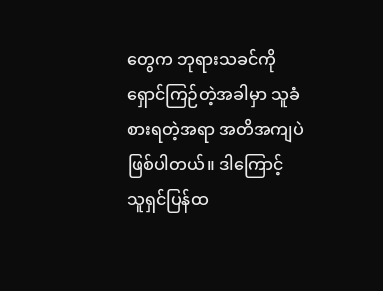တွေက ဘုရားသခင်ကို ရှောင်ကြဉ်တဲ့အခါမှာ သူခံစားရတဲ့အရာ အတိအကျပဲဖြစ်ပါတယ်။ ဒါကြောင့် သူရှင်ပြန်ထ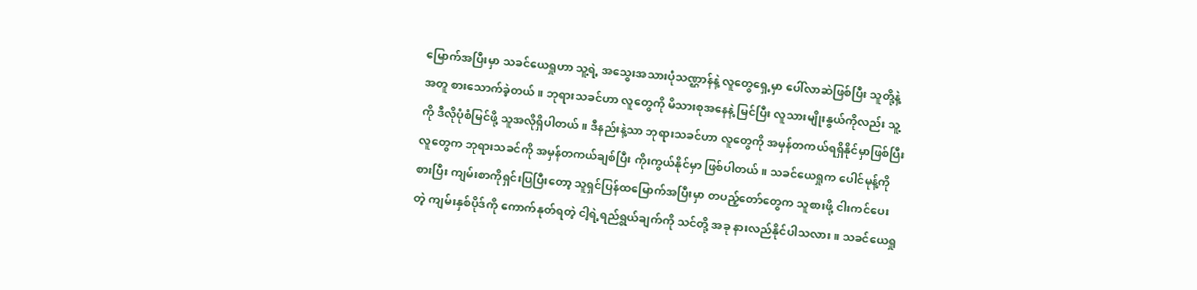မြောက်အပြီးမှာ သခင်ယေရှုဟာ သူ့ရဲ့ အသွေးအသားပုံသဏ္ဌာန်နဲ့ လူတွေရှေ့မှာ ပေါ်လာဆဲဖြစ်ပြီး သူတို့နဲ့အတူ စားသောက်ခဲ့တယ်။ ဘုရားသခင်ဟာ လူတွေကို မိသားစုအနေနဲ့ မြင်ပြီး လူသားမျိုးနွယ်ကိုလည်း သူ့ကို ဒီလိုပုံစံမြင်ဖို့ သူအလိုရှိပါတယ်။ ဒီနည်းနဲ့သာ ဘုရားသခင်ဟာ လူတွေကို အမှန်တကယ်ရရှိနိုင်မှာဖြစ်ပြီး လူတွေက ဘုရားသခင်ကို အမှန်တကယ်ချစ်ပြီး ကိုးကွယ်နိုင်မှာ ဖြစ်ပါတယ်။ သခင်ယေရှုက ပေါင်မုန့်ကိုစားပြီး ကျမ်းစာကိုရှင်းပြပြီးတော့ သူရှင်ပြန်ထမြောက်အပြီးမှာ တပည့်တော်တွေက သူစားဖို့ ငါးကင်ပေးတဲ့ ကျမ်းနှစ်ပိုဒ်ကို ကောက်နုတ်ရတဲ့ ငါ့ရဲ့ရည်ရွယ်ချက်ကို သင်တို့ အခု နားလည်နိုင်ပါသလား။ သခင်ယေရှု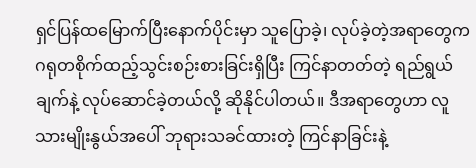ရှင်ပြန်ထမြောက်ပြီးနောက်ပိုင်းမှာ သူပြောခဲ့၊ လုပ်ခဲ့တဲ့အရာတွေက ဂရုတစိုက်ထည့်သွင်းစဉ်းစားခြင်းရှိပြီး ကြင်နာတတ်တဲ့ ရည်ရွယ်ချက်နဲ့ လုပ်ဆောင်ခဲ့တယ်လို့ ဆိုနိုင်ပါတယ်။ ဒီအရာတွေဟာ လူသားမျိုးနွယ်အပေါ် ဘုရားသခင်ထားတဲ့ ကြင်နာခြင်းနဲ့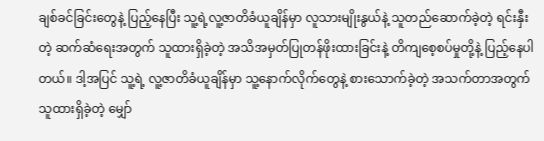ချစ်ခင်ခြင်းတွေနဲ့ ပြည့်နေပြီး သူ့ရဲ့လူ့ဇာတိခံယူချိန်မှာ လူသားမျိုးနွယ်နဲ့ သူတည်ဆောက်ခဲ့တဲ့ ရင်းနှီးတဲ့ ဆက်ဆံရေးအတွက် သူထားရှိခဲ့တဲ့ အသိအမှတ်ပြုတန်ဖိုးထားခြင်းနဲ့ တိကျစေ့စပ်မှုတို့နဲ့ ပြည့်နေပါတယ်။ ဒါ့အပြင် သူ့ရဲ့ လူ့ဇာတိခံယူချိန်မှာ သူ့နောက်လိုက်တွေနဲ့ စားသောက်ခဲ့တဲ့ အသက်တာအတွက် သူထားရှိခဲ့တဲ့ မျှော်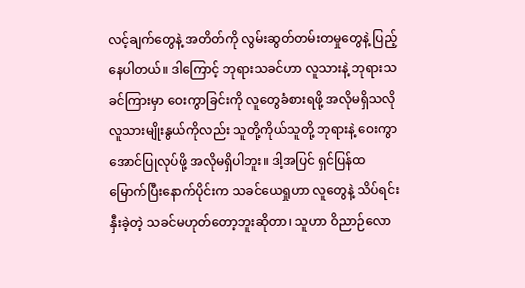လင့်ချက်တွေနဲ့ အတိတ်ကို လွမ်းဆွတ်တမ်းတမှုတွေနဲ့ ပြည့်နေပါတယ်။ ဒါကြောင့် ဘုရားသခင်ဟာ လူသားနဲ့ ဘုရားသခင်ကြားမှာ ဝေးကွာခြင်းကို လူတွေခံစားရဖို့ အလိုမရှိသလို လူသားမျိုးနွယ်ကိုလည်း သူတို့ကိုယ်သူတို့ ဘုရားနဲ့ ဝေးကွာအောင်ပြုလုပ်ဖို့ အလိုမရှိပါဘူး။ ဒါ့အပြင် ရှင်ပြန်ထမြောက်ပြီးနောက်ပိုင်းက သခင်ယေရှုဟာ လူတွေနဲ့ သိပ်ရင်းနှီးခဲ့တဲ့ သခင်မဟုတ်တော့ဘူးဆိုတာ၊ သူဟာ ဝိညာဉ်လော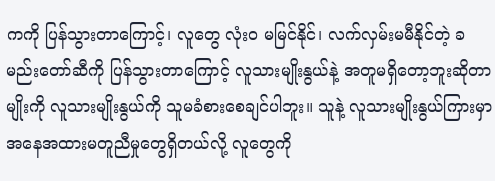ကကို ပြန်သွားတာကြောင့်၊ လူတွေ လုံးဝ မမြင်နိုင်၊ လက်လှမ်းမမီနိုင်တဲ့ ခမည်းတော်ဆီကို ပြန်သွားတာကြောင့် လူသားမျိုးနွယ်နဲ့ အတူမရှိတော့ဘူးဆိုတာမျိုးကို လူသားမျိုးနွယ်ကို သူမခံစားစေချင်ပါဘူး။ သူနဲ့ လူသားမျိုးနွယ်ကြားမှာ အနေအထားမတူညီမှုတွေရှိတယ်လို့ လူတွေကို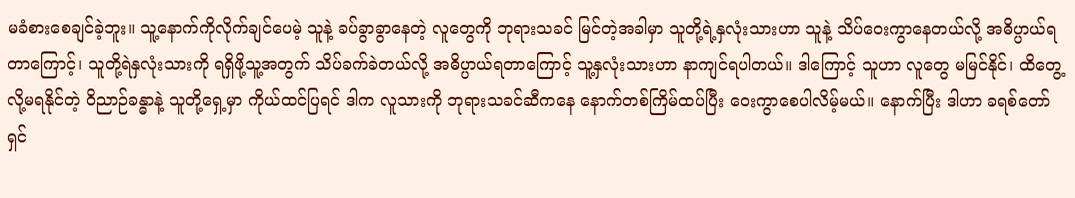မခံစားစေချင်ခဲ့ဘူး။ သူ့နောက်ကိုလိုက်ချင်ပေမဲ့ သူနဲ့ ခပ်ခွာခွာနေတဲ့ လူတွေကို ဘုရားသခင် မြင်တဲ့အခါမှာ သူတို့ရဲ့နှလုံးသားဟာ သူနဲ့ သိပ်ဝေးကွာနေတယ်လို့ အဓိပ္ပာယ်ရတာကြောင့်၊ သူတို့ရဲနှလုံးသားကို ရရှိဖို့သူ့အတွက် သိပ်ခက်ခဲတယ်လို့ အဓိပ္ပာယ်ရတာကြောင့် သူ့နှလုံးသားဟာ နာကျင်ရပါတယ်။ ဒါကြောင့် သူဟာ လူတွေ မမြင်နိုင်၊ ထိတွေ့လို့မရနိုင်တဲ့ ဝိညာဉ်ခန္ဓာနဲ့ သူတို့ရှေ့မှာ ကိုယ်ထင်ပြရင် ဒါက လူသားကို ဘုရားသခင်ဆီကနေ နောက်တစ်ကြိမ်ထပ်ပြီး ဝေးကွာစေပါလိမ့်မယ်။ နောက်ပြီး ဒါဟာ ခရစ်တော်ရှင်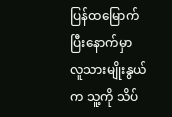ပြန်ထမြောက်ပြီးနောက်မှာ လူသားမျိုးနွယ်က သူ့ကို သိပ်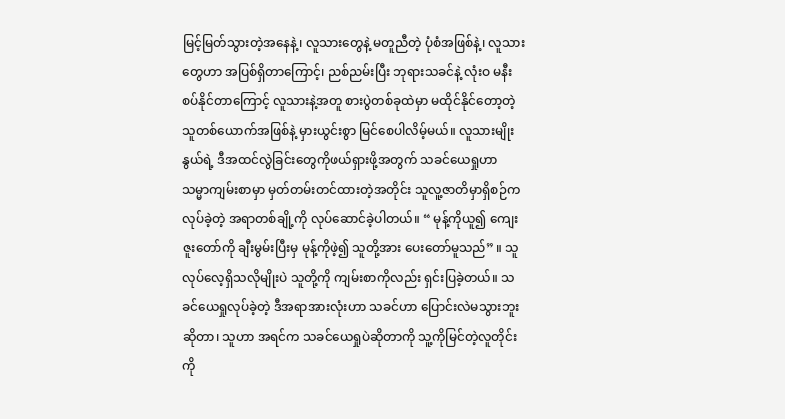မြင့်မြတ်သွားတဲ့အနေနဲ့၊ လူသားတွေနဲ့ မတူညီတဲ့ ပုံစံအဖြစ်နဲ့၊ လူသားတွေဟာ အပြစ်ရှိတာကြောင့်၊ ညစ်ညမ်းပြီး ဘုရားသခင်နဲ့ လုံးဝ မနီးစပ်နိုင်တာကြောင့် လူသားနဲ့အတူ စားပွဲတစ်ခုထဲမှာ မထိုင်နိုင်တော့တဲ့ သူတစ်ယောက်အဖြစ်နဲ့ မှားယွင်းစွာ မြင်စေပါလိမ့်မယ်။ လူသားမျိုးနွယ်ရဲ့ ဒီအထင်လွဲခြင်းတွေကိုဖယ်ရှားဖို့အတွက် သခင်ယေရှုဟာ သမ္မာကျမ်းစာမှာ မှတ်တမ်းတင်ထားတဲ့အတိုင်း သူလူ့ဇာတိမှာရှိစဉ်က လုပ်ခဲ့တဲ့ အရာတစ်ချို့ကို လုပ်ဆောင်ခဲ့ပါတယ်။ “ မုန့်ကိုယူ၍ ကျေးဇူးတော်ကို ချီးမွမ်းပြီးမှ မုန့်ကိုဖဲ့၍ သူတို့အား ပေးတော်မူသည်” ။ သူလုပ်လေ့ရှိသလိုမျိုးပဲ သူတို့ကို ကျမ်းစာကိုလည်း ရှင်းပြခဲ့တယ်။ သခင်ယေရှုလုပ်ခဲ့တဲ့ ဒီအရာအားလုံးဟာ သခင်ဟာ ပြောင်းလဲမသွားဘူးဆိုတာ၊ သူဟာ အရင်က သခင်ယေရှုပဲဆိုတာကို သူ့ကိုမြင်တဲ့လူတိုင်းကို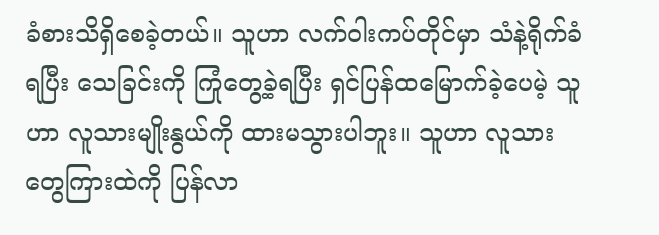ခံစားသိရှိစေခဲ့တယ်။ သူဟာ လက်ဝါးကပ်တိုင်မှာ သံနဲ့ရိုက်ခံရပြီး သေခြင်းကို ကြုံတွေ့ခဲ့ရပြီး ရှင်ပြန်ထမြောက်ခဲ့ပေမဲ့ သူဟာ လူသားမျိုးနွယ်ကို ထားမသွားပါဘူး။ သူဟာ လူသားတွေကြားထဲကို ပြန်လာ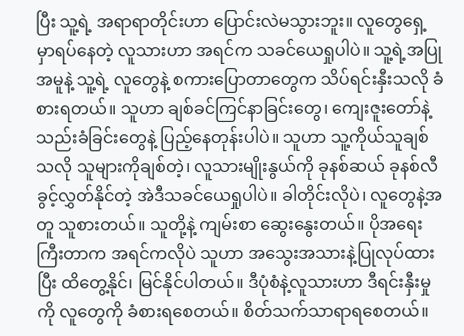ပြီး သူ့ရဲ့ အရာရာတိုင်းဟာ ပြောင်းလဲမသွားဘူး။ လူတွေရှေ့မှာရပ်နေတဲ့ လူသားဟာ အရင်က သခင်ယေရှုပါပဲ။ သူ့ရဲ့အပြုအမူနဲ့ သူ့ရဲ့ လူတွေနဲ့ စကားပြောတာတွေက သိပ်ရင်းနှီးသလို ခံစားရတယ်။ သူဟာ ချစ်ခင်ကြင်နာခြင်းတွေ၊ ကျေးဇူးတော်နဲ့ သည်းခံခြင်းတွေနဲ့ ပြည့်နေတုန်းပါပဲ။ သူဟာ သူ့ကိုယ်သူချစ်သလို သူများကိုချစ်တဲ့၊ လူသားမျိုးနွယ်ကို ခုနစ်ဆယ် ခုနစ်လီ ခွင့်လွှတ်နိုင်တဲ့ အဲဒီသခင်ယေရှုပါပဲ။ ခါတိုင်းလိုပဲ၊ လူတွေနဲ့အတူ သူစားတယ်။ သူတို့နဲ့ ကျမ်းစာ ဆွေးနွေးတယ်။ ပိုအရေးကြီးတာက အရင်ကလိုပဲ သူဟာ အသွေးအသားနဲ့ပြုလုပ်ထားပြီး ထိတွေ့နိုင်၊ မြင်နိုင်ပါတယ်။ ဒီပုံစံနဲ့လူသားဟာ ဒီရင်းနှီးမှုကို လူတွေကို ခံစားရစေတယ်။ စိတ်သက်သာရာရစေတယ်။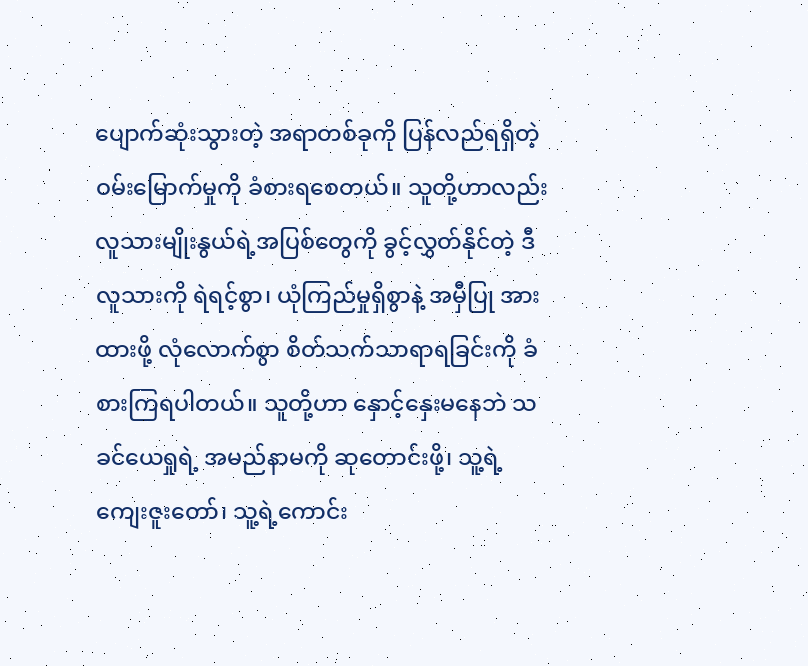ပျောက်ဆုံးသွားတဲ့ အရာတစ်ခုကို ပြန်လည်ရရှိတဲ့ ဝမ်းမြောက်မှုကို ခံစားရစေတယ်။ သူတို့ဟာလည်း လူသားမျိုးနွယ်ရဲ့အပြစ်တွေကို ခွင့်လွှတ်နိုင်တဲ့ ဒီလူသားကို ရဲရင့်စွာ၊ ယုံကြည်မှုရှိစွာနဲ့ အမှီပြု အားထားဖို့ လုံလောက်စွာ စိတ်သက်သာရာရခြင်းကို ခံစားကြရပါတယ်။ သူတို့ဟာ နှောင့်နှေးမနေဘဲ သခင်ယေရှုရဲ့ အမည်နာမကို ဆုတောင်းဖို့၊ သူ့ရဲ့ ကျေးဇူးတော်၊ သူ့ရဲ့ကောင်း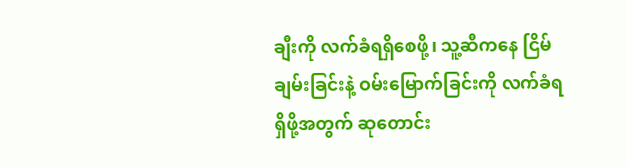ချီးကို လက်ခံရရှိစေဖို့၊ သူ့ဆီကနေ ငြိမ်ချမ်းခြင်းနဲ့ ဝမ်းမြောက်ခြင်းကို လက်ခံရရှိဖို့အတွက် ဆုတောင်း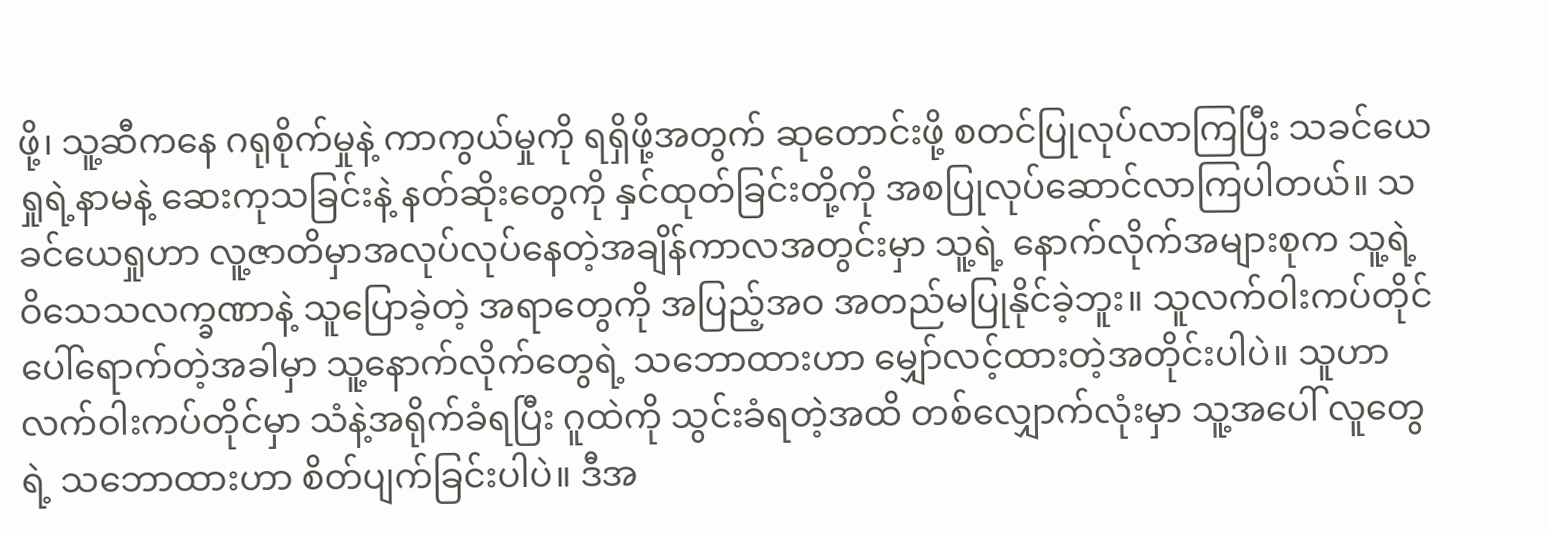ဖို့၊ သူ့ဆီကနေ ဂရုစိုက်မှုနဲ့ ကာကွယ်မှုကို ရရှိဖို့အတွက် ဆုတောင်းဖို့ စတင်ပြုလုပ်လာကြပြီး သခင်ယေရှုရဲ့နာမနဲ့ ဆေးကုသခြင်းနဲ့ နတ်ဆိုးတွေကို နှင်ထုတ်ခြင်းတို့ကို အစပြုလုပ်ဆောင်လာကြပါတယ်။ သခင်ယေရှုဟာ လူ့ဇာတိမှာအလုပ်လုပ်နေတဲ့အချိန်ကာလအတွင်းမှာ သူ့ရဲ့ နောက်လိုက်အများစုက သူ့ရဲ့ ဝိသေသလက္ခဏာနဲ့ သူပြောခဲ့တဲ့ အရာတွေကို အပြည့်အဝ အတည်မပြုနိုင်ခဲ့ဘူး။ သူလက်ဝါးကပ်တိုင်ပေါ်ရောက်တဲ့အခါမှာ သူ့နောက်လိုက်တွေရဲ့ သဘောထားဟာ မျှော်လင့်ထားတဲ့အတိုင်းပါပဲ။ သူဟာ လက်ဝါးကပ်တိုင်မှာ သံနဲ့အရိုက်ခံရပြီး ဂူထဲကို သွင်းခံရတဲ့အထိ တစ်လျှောက်လုံးမှာ သူ့အပေါ် လူတွေရဲ့ သဘောထားဟာ စိတ်ပျက်ခြင်းပါပဲ။ ဒီအ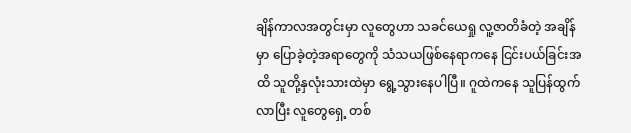ချိန်ကာလအတွင်းမှာ လူတွေဟာ သခင်ယေရှု လူ့ဇာတိခံတဲ့ အချိန်မှာ ပြောခဲ့တဲ့အရာတွေကို သံသယဖြစ်နေရာကနေ ငြင်းပယ်ခြင်းအထိ သူတို့နှလုံးသားထဲမှာ ရွေ့သွားနေပါပြီ။ ဂူထဲကနေ သူပြန်ထွက်လာပြီး လူတွေရှေ့ တစ်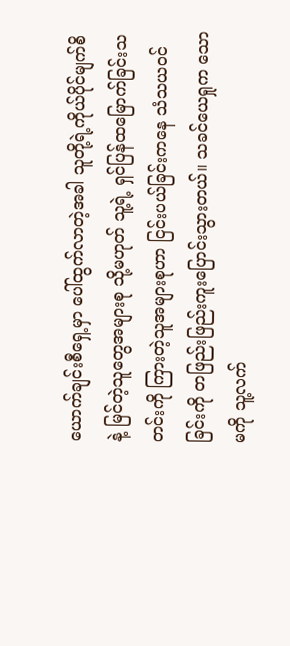ယောက်ချင်းစီရှေ့မှာ ပေါ်ထွက်လာတဲ့အခါ သူတို့ရဲ့ကိုယ်ပိုင်မျက်စိနဲ့ မြင်တဲ့သူတွေအများစု သို့မဟုတ် သူ့ရဲ့ ရှင်ပြန်ထမြောက်ခြင်းသတင်းကို ကြားတဲ့သူအများစုဟာ ငြင်းပယ်ခြင်းကနေ သံသယဝင်ခြင်းကို တဖြည်းဖြည်းကူးပြောင်းသွားတယ်။ သခင်ယေရှုက သောမကို သူ့လက်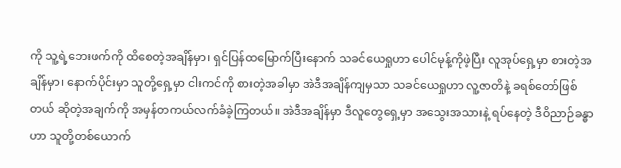ကို သူ့ရဲ့ဘေးဖက်ကို ထိစေတဲ့အချိန်မှာ၊ ရှင်ပြန်ထမြောက်ပြီးနောက် သခင်ယေရှုဟာ ပေါင်မုန့်ကိုဖဲ့ပြီး လူအုပ်ရှေ့မှာ စားတဲ့အချိန်မှာ၊ နောက်ပိုင်းမှာ သူတို့ရှေ့မှာ ငါးကင်ကို စားတဲ့အခါမှာ အဲဒီအချိန်ကျမှသာ သခင်ယေရှုဟာ လူ့ဇာတိနဲ့ ခရစ်တော်ဖြစ်တယ် ဆိုတဲ့အချက်ကို အမှန်တကယ်လက်ခံခဲ့ကြတယ်။ အဲဒီအချိန်မှာ ဒီလူတွေရှေ့မှာ အသွေးအသားနဲ့ ရပ်နေတဲ့ ဒီဝိညာဉ်ခန္ဓာဟာ သူတို့တစ်ယောက်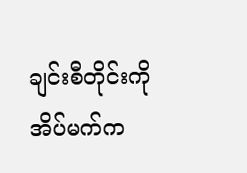ချင်းစီတိုင်းကို အိပ်မက်က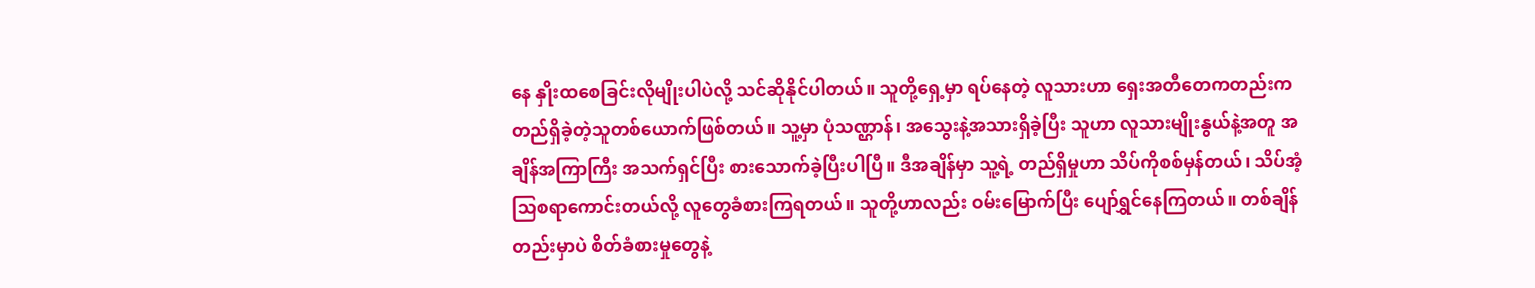နေ နှိုးထစေခြင်းလိုမျိုးပါပဲလို့ သင်ဆိုနိုင်ပါတယ်။ သူတို့ရှေ့မှာ ရပ်နေတဲ့ လူသားဟာ ရှေးအတီတေကတည်းက တည်ရှိခဲ့တဲ့သူတစ်ယောက်ဖြစ်တယ်။ သူ့မှာ ပုံသဏ္ဌာန်၊ အသွေးနဲ့အသားရှိခဲ့ပြီး သူဟာ လူသားမျိုးနွယ်နဲ့အတူ အချိန်အကြာကြီး အသက်ရှင်ပြီး စားသောက်ခဲ့ပြီးပါပြီ။ ဒီအချိန်မှာ သူ့ရဲ့ တည်ရှိမှုဟာ သိပ်ကိုစစ်မှန်တယ်၊ သိပ်အံ့သြစရာကောင်းတယ်လို့ လူတွေခံစားကြရတယ်။ သူတို့ဟာလည်း ဝမ်းမြောက်ပြီး ပျော်ရွှင်နေကြတယ်။ တစ်ချိန်တည်းမှာပဲ စိတ်ခံစားမှုတွေနဲ့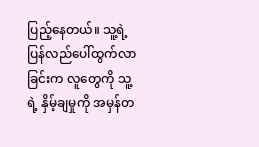ပြည့်နေတယ်။ သူ့ရဲ့ ပြန်လည်ပေါ်ထွက်လာခြင်းက လူတွေကို သူ့ရဲ့ နှိမ့်ချမှုကို အမှန်တ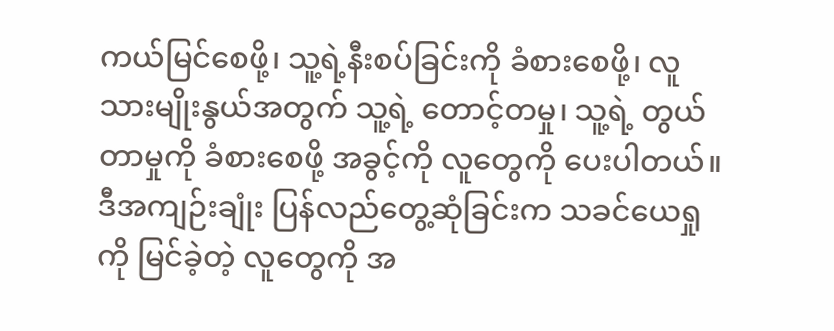ကယ်မြင်စေဖို့၊ သူ့ရဲ့နီးစပ်ခြင်းကို ခံစားစေဖို့၊ လူသားမျိုးနွယ်အတွက် သူ့ရဲ့ တောင့်တမှု၊ သူ့ရဲ့ တွယ်တာမှုကို ခံစားစေဖို့ အခွင့်ကို လူတွေကို ပေးပါတယ်။ ဒီအကျဉ်းချုံး ပြန်လည်တွေ့ဆုံခြင်းက သခင်ယေရှုကို မြင်ခဲ့တဲ့ လူတွေကို အ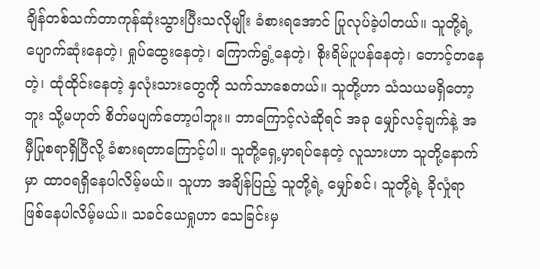ချိန်တစ်သက်တာကုန်ဆုံးသွားပြီးသလိုမျိုး ခံစားရအောင် ပြုလုပ်ခဲ့ပါတယ်။ သူတို့ရဲ့ ပျောက်ဆုံးနေတဲ့၊ ရှုပ်ထွေးနေတဲ့၊ ကြောက်ရွံ့နေတဲ့၊ စိုးရိမ်ပူပန်နေတဲ့၊ တောင့်တနေတဲ့၊ ထုံထိုင်းနေတဲ့ နှလုံးသားတွေကို သက်သာစေတယ်။ သူတို့ဟာ သံသယမရှိတော့ဘူး သို့မဟုတ် စိတ်မပျက်တော့ပါဘူး။ ဘာကြောင့်လဲဆိုရင် အခု မျှော်လင့်ချက်နဲ့ အမှီပြုစရာရှိပြီလို့ ခံစားရတာကြောင့်ပါ။ သူတို့ရှေ့မှာရပ်နေတဲ့ လူသားဟာ သူတို့နောက်မှာ ထာဝရရှိနေပါလိမ့်မယ်။ သူဟာ အချိန်ပြည့် သူတို့ရဲ့ မျှော်စင်၊ သူတို့ရဲ့ ခိုလှုံရာဖြစ်နေပါလိမ့်မယ်။ သခင်ယေရှုဟာ သေခြင်းမှ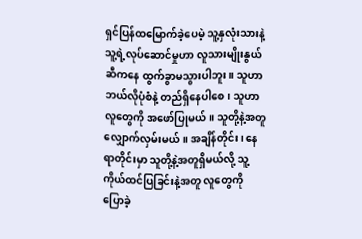ရှင်ပြန်ထမြောက်ခဲ့ပေမဲ့ သူ့နှလုံးသားနဲ့ သူ့ရဲ့လုပ်ဆောင်မှုဟာ လူသားမျိုးနွယ်ဆီကနေ ထွက်ခွာမသွားပါဘူး။ သူဟာ ဘယ်လိုပုံစံနဲ့ တည်ရှိနေပါစေ၊ သူဟာ လူတွေကို အဖော်ပြုမယ်။ သူတို့နဲ့အတူ လျှောက်လှမ်းမယ်။ အချိန်တိုင်း၊ နေရာတိုင်းမှာ သူတို့နဲ့အတူရှိမယ်လို့ သူ့ကိုယ်ထင်ပြခြင်းနဲ့အတူ လူတွေကို ပြောခဲ့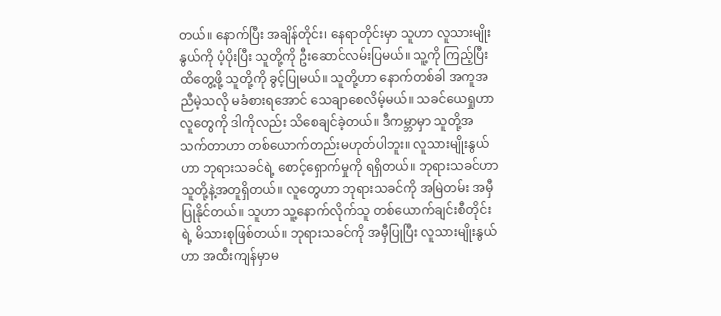တယ်။ နောက်ပြီး အချိန်တိုင်း၊ နေရာတိုင်းမှာ သူဟာ လူသားမျိုးနွယ်ကို ပံ့ပိုးပြီး သူတို့ကို ဦးဆောင်လမ်းပြမယ်။ သူ့ကို ကြည့်ပြီး ထိတွေ့ဖို့ သူတို့ကို ခွင့်ပြုမယ်။ သူတို့ဟာ နောက်တစ်ခါ အကူအညီမဲ့သလို မခံစားရအောင် သေချာစေလိမ့်မယ်။ သခင်ယေရှုဟာ လူတွေကို ဒါကိုလည်း သိစေချင်ခဲ့တယ်။ ဒီကမ္ဘာမှာ သူတို့အသက်တာဟာ တစ်ယောက်တည်းမဟုတ်ပါဘူး။ လူသားမျိုးနွယ်ဟာ ဘုရားသခင်ရဲ့ စောင့်ရှောက်မှုကို ရရှိတယ်။ ဘုရားသခင်ဟာ သူတို့နဲ့အတူရှိတယ်။ လူတွေဟာ ဘုရားသခင်ကို အမြဲတမ်း အမှီပြုနိုင်တယ်။ သူဟာ သူ့နောက်လိုက်သူ တစ်ယောက်ချင်းစီတိုင်းရဲ့ မိသားစုဖြစ်တယ်။ ဘုရားသခင်ကို အမှီပြုပြီး လူသားမျိုးနွယ်ဟာ အထီးကျန်မှာမ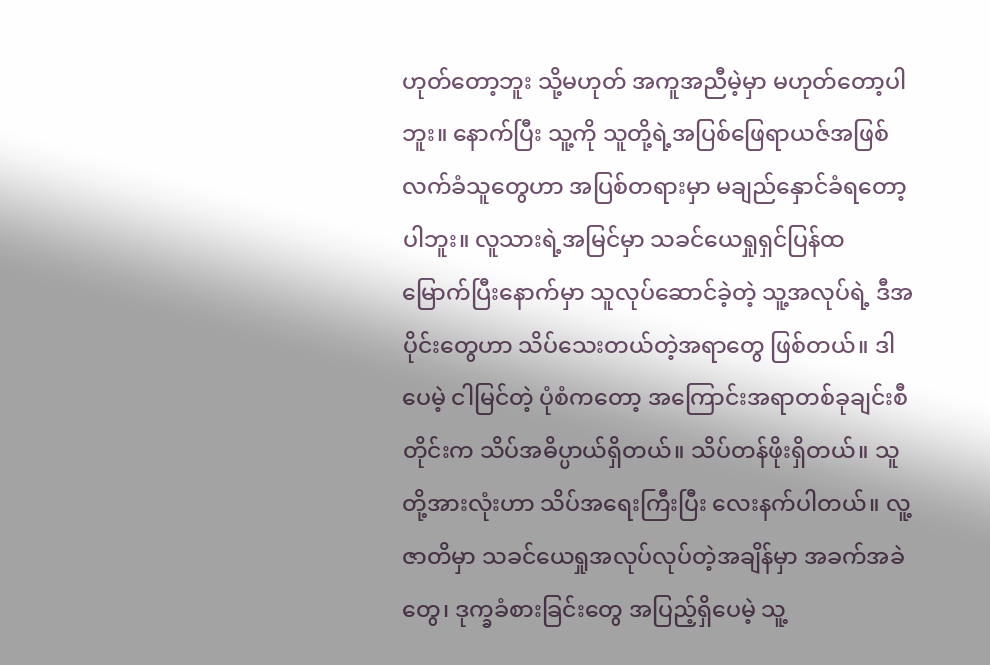ဟုတ်တော့ဘူး သို့မဟုတ် အကူအညီမဲ့မှာ မဟုတ်တော့ပါဘူး။ နောက်ပြီး သူ့ကို သူတို့ရဲ့အပြစ်ဖြေရာယဇ်အဖြစ် လက်ခံသူတွေဟာ အပြစ်တရားမှာ မချည်နှောင်ခံရတော့ပါဘူး။ လူသားရဲ့အမြင်မှာ သခင်ယေရှုရှင်ပြန်ထမြောက်ပြီးနောက်မှာ သူလုပ်ဆောင်ခဲ့တဲ့ သူ့အလုပ်ရဲ့ ဒီအပိုင်းတွေဟာ သိပ်သေးတယ်တဲ့အရာတွေ ဖြစ်တယ်။ ဒါပေမဲ့ ငါမြင်တဲ့ ပုံစံကတော့ အကြောင်းအရာတစ်ခုချင်းစီတိုင်းက သိပ်အဓိပ္ပာယ်ရှိတယ်။ သိပ်တန်ဖိုးရှိတယ်။ သူတို့အားလုံးဟာ သိပ်အရေးကြီးပြီး လေးနက်ပါတယ်။ လူ့ဇာတိမှာ သခင်ယေရှုအလုပ်လုပ်တဲ့အချိန်မှာ အခက်အခဲတွေ၊ ဒုက္ခခံစားခြင်းတွေ အပြည့်ရှိပေမဲ့ သူ့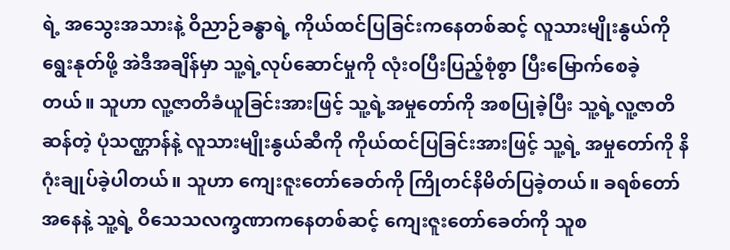ရဲ့ အသွေးအသားနဲ့ ဝိညာဉ်ခန္ဓာရဲ့ ကိုယ်ထင်ပြခြင်းကနေတစ်ဆင့် လူသားမျိုးနွယ်ကို ရွေးနုတ်ဖို့ အဲဒီအချိန်မှာ သူ့ရဲ့လုပ်ဆောင်မှုကို လုံးဝပြီးပြည့်စုံစွာ ပြီးမြောက်စေခဲ့တယ်။ သူဟာ လူ့ဇာတိခံယူခြင်းအားဖြင့် သူ့ရဲ့အမှုတော်ကို အစပြုခဲ့ပြီး သူ့ရဲ့လူ့ဇာတိဆန်တဲ့ ပုံသဏ္ဌာန်နဲ့ လူသားမျိုးနွယ်ဆီကို ကိုယ်ထင်ပြခြင်းအားဖြင့် သူ့ရဲ့ အမှုတော်ကို နိဂုံးချုပ်ခဲ့ပါတယ်။ သူဟာ ကျေးဇူးတော်ခေတ်ကို ကြိုတင်နိမိတ်ပြခဲ့တယ်။ ခရစ်တော်အနေနဲ့ သူ့ရဲ့ ဝိသေသလက္ခဏာကနေတစ်ဆင့် ကျေးဇူးတော်ခေတ်ကို သူစ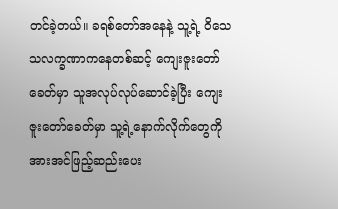တင်ခဲ့တယ်။ ခရစ်တော်အနေနဲ့ သူ့ရဲ့ ဝိသေသလက္ခဏာကနေတစ်ဆင့် ကျေးဇူးတော်ခေတ်မှာ သူအလုပ်လုပ်ဆောင်ခဲ့ပြီး ကျေးဇူးတော်ခေတ်မှာ သူ့ရဲ့နောက်လိုက်တွေကို အားအင်ဖြည့်ဆည်းပေး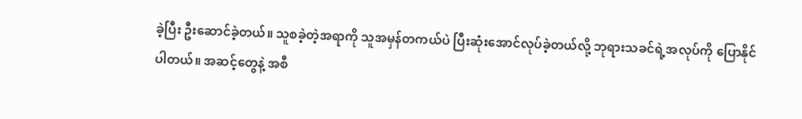ခဲ့ပြီး ဦးဆောင်ခဲ့တယ်။ သူစခဲ့တဲ့အရာကို သူအမှန်တကယ်ပဲ ပြီးဆုံးအောင်လုပ်ခဲ့တယ်လို့ ဘုရားသခင်ရဲ့အလုပ်ကို ပြောနိုင်ပါတယ်။ အဆင့်တွေနဲ့ အစီ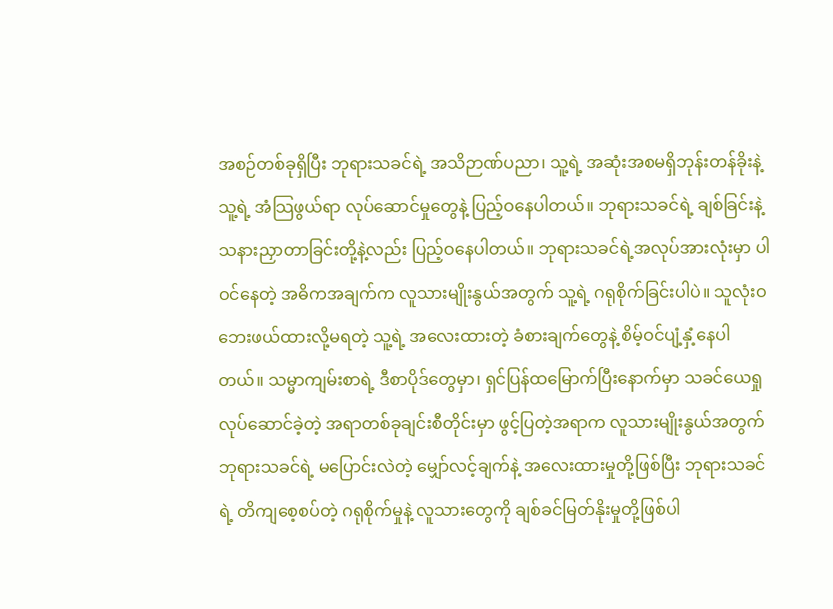အစဉ်တစ်ခုရှိပြီး ဘုရားသခင်ရဲ့ အသိဉာဏ်ပညာ၊ သူ့ရဲ့ အဆုံးအစမရှိဘုန်းတန်ခိုးနဲ့ သူ့ရဲ့ အံသြဖွယ်ရာ လုပ်ဆောင်မှုတွေနဲ့ ပြည့်ဝနေပါတယ်။ ဘုရားသခင်ရဲ့ ချစ်ခြင်းနဲ့ သနားညှာတာခြင်းတို့နဲ့လည်း ပြည့်ဝနေပါတယ်။ ဘုရားသခင်ရဲ့အလုပ်အားလုံးမှာ ပါဝင်နေတဲ့ အဓိကအချက်က လူသားမျိုးနွယ်အတွက် သူ့ရဲ့ ဂရုစိုက်ခြင်းပါပဲ။ သူလုံးဝဘေးဖယ်ထားလို့မရတဲ့ သူ့ရဲ့ အလေးထားတဲ့ ခံစားချက်တွေနဲ့ စိမ့်ဝင်ပျံ့နှံ့နေပါတယ်။ သမ္မာကျမ်းစာရဲ့ ဒီစာပိုဒ်တွေမှာ၊ ရှင်ပြန်ထမြောက်ပြီးနောက်မှာ သခင်ယေရှုလုပ်ဆောင်ခဲ့တဲ့ အရာတစ်ခုချင်းစီတိုင်းမှာ ဖွင့်ပြတဲ့အရာက လူသားမျိုးနွယ်အတွက် ဘုရားသခင်ရဲ့ မပြောင်းလဲတဲ့ မျှော်လင့်ချက်နဲ့ အလေးထားမှုတို့ဖြစ်ပြီး ဘုရားသခင်ရဲ့ တိကျစေ့စပ်တဲ့ ဂရုစိုက်မှုနဲ့ လူသားတွေကို ချစ်ခင်မြတ်နိုးမှုတို့ဖြစ်ပါ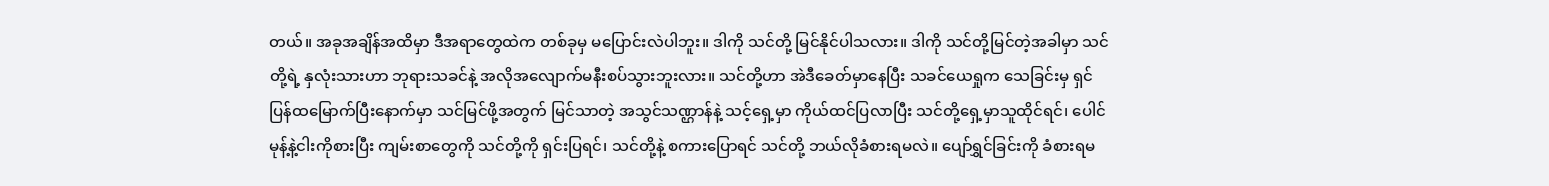တယ်။ အခုအချိန်အထိမှာ ဒီအရာတွေထဲက တစ်ခုမှ မပြောင်းလဲပါဘူး။ ဒါကို သင်တို့ မြင်နိုင်ပါသလား။ ဒါကို သင်တို့မြင်တဲ့အခါမှာ သင်တို့ရဲ့ နှလုံးသားဟာ ဘုရားသခင်နဲ့ အလိုအလျောက်မနီးစပ်သွားဘူးလား။ သင်တို့ဟာ အဲဒီခေတ်မှာနေပြီး သခင်ယေရှုက သေခြင်းမှ ရှင်ပြန်ထမြောက်ပြီးနောက်မှာ သင်မြင်ဖို့အတွက် မြင်သာတဲ့ အသွင်သဏ္ဌာန်နဲ့ သင့်ရှေ့မှာ ကိုယ်ထင်ပြလာပြီး သင်တို့ရှေ့မှာသူထိုင်ရင်၊ ပေါင်မုန့်နဲ့ငါးကိုစားပြီး ကျမ်းစာတွေကို သင်တို့ကို ရှင်းပြရင်၊ သင်တို့နဲ့ စကားပြောရင် သင်တို့ ဘယ်လိုခံစားရမလဲ။ ပျော်ရွှင်ခြင်းကို ခံစားရမ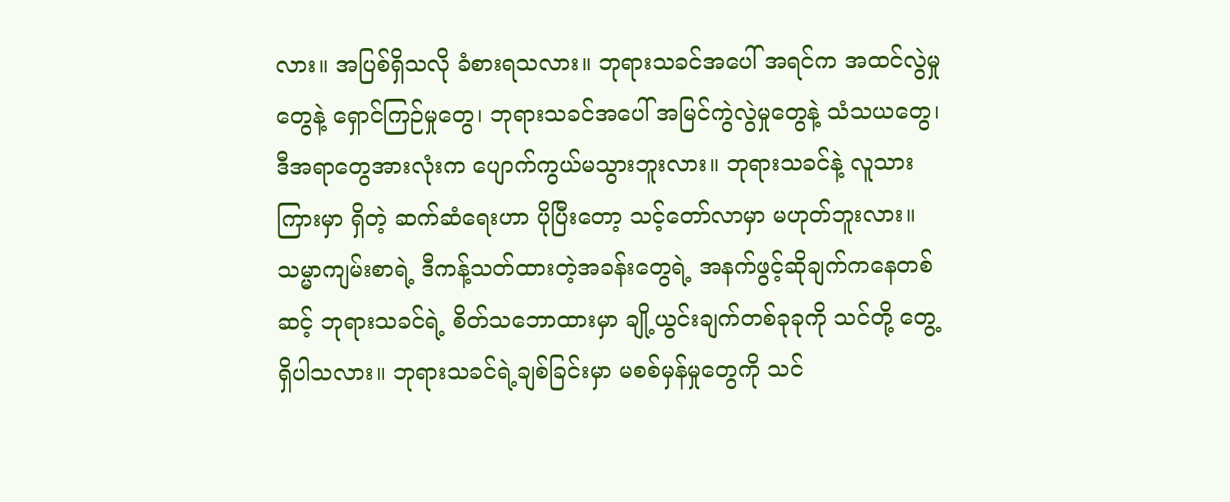လား။ အပြစ်ရှိသလို ခံစားရသလား။ ဘုရားသခင်အပေါ် အရင်က အထင်လွဲမှုတွေနဲ့ ရှောင်ကြဉ်မှုတွေ၊ ဘုရားသခင်အပေါ် အမြင်ကွဲလွဲမှုတွေနဲ့ သံသယတွေ၊ ဒီအရာတွေအားလုံးက ပျောက်ကွယ်မသွားဘူးလား။ ဘုရားသခင်နဲ့ လူသားကြားမှာ ရှိတဲ့ ဆက်ဆံရေးဟာ ပိုပြီးတော့ သင့်တော်လာမှာ မဟုတ်ဘူးလား။ သမ္မာကျမ်းစာရဲ့ ဒီကန့်သတ်ထားတဲ့အခန်းတွေရဲ့ အနက်ဖွင့်ဆိုချက်ကနေတစ်ဆင့် ဘုရားသခင်ရဲ့ စိတ်သဘောထားမှာ ချို့ယွင်းချက်တစ်ခုခုကို သင်တို့ တွေ့ရှိပါသလား။ ဘုရားသခင်ရဲ့ချစ်ခြင်းမှာ မစစ်မှန်မှုတွေကို သင်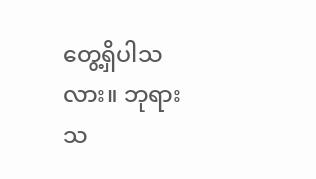တွေ့ရှိပါသလား။ ဘုရားသ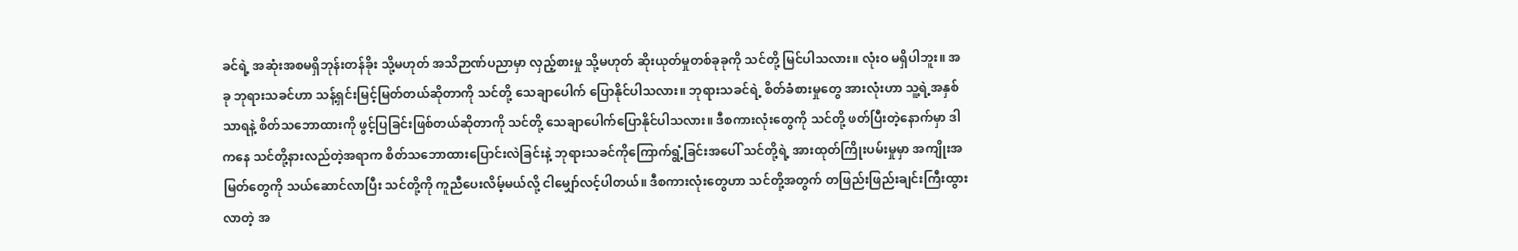ခင်ရဲ့ အဆုံးအစမရှိဘုန်းတန်ခိုး သို့မဟုတ် အသိဉာဏ်ပညာမှာ လှည့်စားမှု သို့မဟုတ် ဆိုးယုတ်မှုတစ်ခုခုကို သင်တို့ မြင်ပါသလား။ လုံးဝ မရှိပါဘူး။ အခု ဘုရားသခင်ဟာ သန့်ရှင်းမြင့်မြတ်တယ်ဆိုတာကို သင်တို့ သေချာပေါက် ပြောနိုင်ပါသလား။ ဘုရားသခင်ရဲ့ စိတ်ခံစားမှုတွေ အားလုံးဟာ သူ့ရဲ့အနှစ်သာရနဲ့ စိတ်သဘောထားကို ဖွင့်ပြခြင်းဖြစ်တယ်ဆိုတာကို သင်တို့ သေချာပေါက်ပြောနိုင်ပါသလား။ ဒီစကားလုံးတွေကို သင်တို့ ဖတ်ပြီးတဲ့နောက်မှာ ဒါကနေ သင်တို့နားလည်တဲ့အရာက စိတ်သဘောထားပြောင်းလဲခြင်းနဲ့ ဘုရားသခင်ကိုကြောက်ရွံ့ခြင်းအပေါ် သင်တို့ရဲ့ အားထုတ်ကြိုးပမ်းမှုမှာ အကျိုးအမြတ်တွေကို သယ်ဆောင်လာပြီး သင်တို့ကို ကူညီပေးလိမ့်မယ်လို့ ငါမျှော်လင့်ပါတယ်။ ဒီစကားလုံးတွေဟာ သင်တို့အတွက် တဖြည်းဖြည်းချင်းကြီးထွားလာတဲ့ အ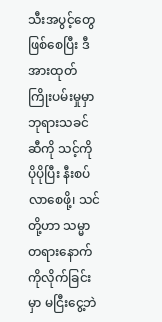သီးအပွင့်တွေဖြစ်စေပြီး ဒီအားထုတ်ကြိုးပမ်းမှုမှာ ဘုရားသခင်ဆီကို သင့်ကို ပိုပိုပြီး နီးစပ်လာစေဖို့၊ သင်တို့ဟာ သမ္မာတရားနောက်ကိုလိုက်ခြင်းမှာ မငြီးငွေ့ဘဲ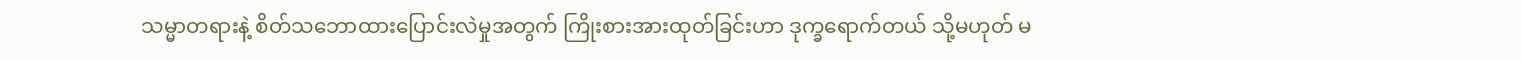သမ္မာတရားနဲ့ စိတ်သဘောထားပြောင်းလဲမှုအတွက် ကြိုးစားအားထုတ်ခြင်းဟာ ဒုက္ခရောက်တယ် သို့မဟုတ် မ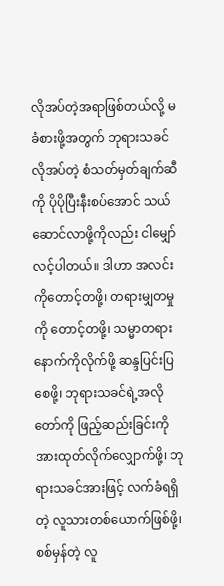လိုအပ်တဲ့အရာဖြစ်တယ်လို့ မခံစားဖို့အတွက် ဘုရားသခင်လိုအပ်တဲ့ စံသတ်မှတ်ချက်ဆီကို ပိုပိုပြီးနီးစပ်အောင် သယ်ဆောင်လာဖို့ကိုလည်း ငါမျှော်လင့်ပါတယ်။ ဒါဟာ အလင်းကိုတောင့်တဖို့၊ တရားမျှတမှုကို တောင့်တဖို့၊ သမ္မာတရားနောက်ကိုလိုက်ဖို့ ဆန္ဒပြင်းပြစေဖို့၊ ဘုရားသခင်ရဲ့အလိုတော်ကို ဖြည့်ဆည်းခြင်းကို အားထုတ်လိုက်လျှောက်ဖို့၊ ဘုရားသခင်အားဖြင့် လက်ခံရရှိတဲ့ လူသားတစ်ယောက်ဖြစ်ဖို့၊ စစ်မှန်တဲ့ လူ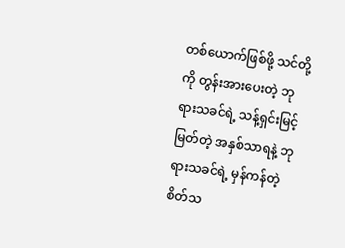တစ်ယောက်ဖြစ်ဖို့ သင်တို့ကို တွန်းအားပေးတဲ့ ဘုရားသခင်ရဲ့ သန့်ရှင်းမြင့်မြတ်တဲ့ အနှစ်သာရနဲ့ ဘုရားသခင်ရဲ့ မှန်ကန်တဲ့ စိတ်သ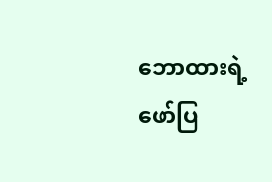ဘောထားရဲ့ ဖော်ပြ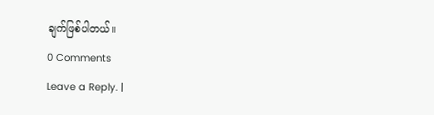ချက်ဖြစ်ပါတယ်။
0 Comments
Leave a Reply. |